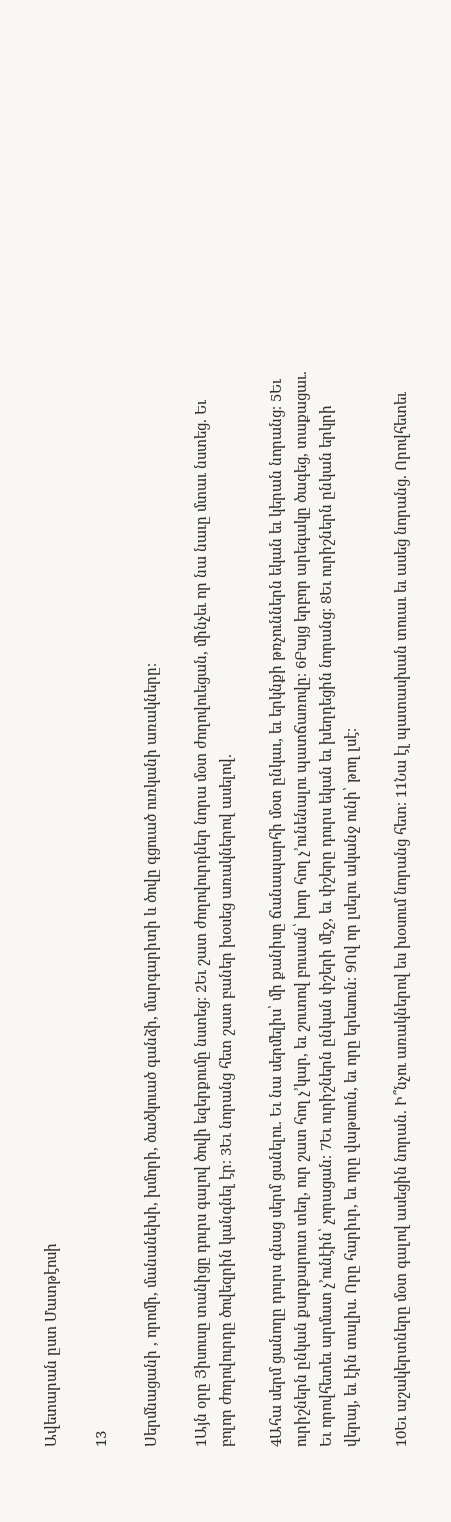Ավետարան ըստ Մատթէոսի

13

Սերմնացանի , որոմի, մանանեխի, խմորի, ծածկուած գանձի, մարգարիտի և ծովը գցուած ուռկանի առակները։

1Այն օրը Յիսուսը տանիցը դուրս գալով ծովի եզերքումը նստեց։ 2Եւ շատ ժողովուրդներ նորա մօտ ժողովուեցան, մինչեւ որ նա նաւը մտաւ նստեց. Եւ բոլոր ժողովուրդը ծովեզրին կանգնել էր։ 3Եւ նորանց հետ շատ բաներ խօսեց առակներով ասելով.

4Ահա սերմ ցանողը դուրս գնաց սերմ ցանելու. Եւ նա սերմելիս՝ մի քանիսը ճանապարհի մօտ ընկաւ, եւ երկնքի թռչուններն եկան եւ կերան նորանց։ 5Եւ ուրիշներն ընկան քարքարուտ տեղ, ուր շատ հող չ’կար, եւ շուտով բուսան՝ խոր հող չ’ունենալու պատճառովը։ 6Բայց երբոր արեգակը ծագեց, տաքացաւ. Եւ որովհետեւ արմատ չ’ունէին՝ չորացան։ 7Եւ ուրիշներն ընկան փշերի մէջ, եւ փշերը դուրս եկան եւ խեղդեցին նորանց։ 8Եւ ուրիշներն ընկան երկրի վերայ, եւ էին տալիս. Որը հարիւր, եւ որը վաթսուն, եւ որը երեսուն։ 9Ով որ լսելու ականջ ունի՝ թող լսէ։

10Եւ աշակերտները մօտ գալով ասեցին նորան. Ի՞նչու առակներով ես խօսում նորանց հետ։ 11Նա էլ պատասխան տուաւ եւ ասեց նորանց. Որովհետեւ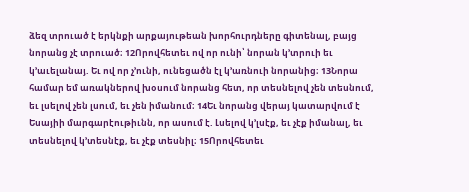ձեզ տրուած է երկնքի արքայութեան խորհուրդները գիտենալ, բայց նորանց չէ տրուած։ 12Որովհետեւ ով որ ունի՝ նորան կ’տրուի եւ կ’աւելանայ. Եւ ով որ չ’ունի, ունեցածն էլ կ’առնուի նորանից։ 13Նորա համար եմ առակներով խօսում նորանց հետ, որ տեսնելով չեն տեսնում, եւ լսելով չեն լսում, եւ չեն իմանում։ 14Եւ նորանց վերայ կատարվում է Եսայիի մարգարէութիւնն, որ ասում է. Լսելով կ’լսէք, եւ չէք իմանալ, եւ տեսնելով կ’տեսնէք, եւ չէք տեսնիլ։ 15Որովհետեւ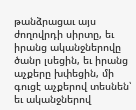թանձրացաւ այս ժողովրդի սիրտը, եւ իրանց ականջներովը ծանր լսեցին, եւ իրանց աչքերը խփեցին, մի գուցէ աչքերով տեսնեն՝ եւ ականջներով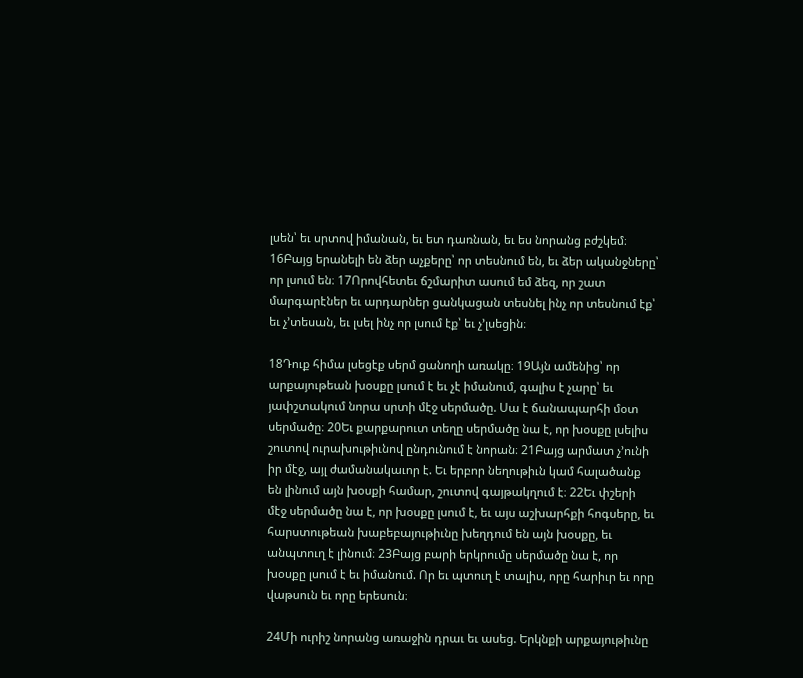լսեն՝ եւ սրտով իմանան, եւ ետ դառնան, եւ ես նորանց բժշկեմ։ 16Բայց երանելի են ձեր աչքերը՝ որ տեսնում են, եւ ձեր ականջները՝ որ լսում են։ 17Որովհետեւ ճշմարիտ ասում եմ ձեզ, որ շատ մարգարէներ եւ արդարներ ցանկացան տեսնել ինչ որ տեսնում էք՝ եւ չ’տեսան, եւ լսել ինչ որ լսում էք՝ եւ չ’լսեցին։

18Դուք հիմա լսեցէք սերմ ցանողի առակը։ 19Այն ամենից՝ որ արքայութեան խօսքը լսում է եւ չէ իմանում, գալիս է չարը՝ եւ յափշտակում նորա սրտի մէջ սերմածը. Սա է ճանապարհի մօտ սերմածը։ 20Եւ քարքարուտ տեղը սերմածը նա է, որ խօսքը լսելիս շուտով ուրախութիւնով ընդունում է նորան։ 21Բայց արմատ չ’ունի իր մէջ, այլ ժամանակաւոր է. Եւ երբոր նեղութիւն կամ հալածանք են լինում այն խօսքի համար, շուտով գայթակղում է։ 22Եւ փշերի մէջ սերմածը նա է, որ խօսքը լսում է, եւ այս աշխարհքի հոգսերը, եւ հարստութեան խաբեբայութիւնը խեղդում են այն խօսքը, եւ անպտուղ է լինում։ 23Բայց բարի երկրումը սերմածը նա է, որ խօսքը լսում է եւ իմանում. Որ եւ պտուղ է տալիս, որը հարիւր եւ որը վաթսուն եւ որը երեսուն։

24Մի ուրիշ նորանց առաջին դրաւ եւ ասեց. Երկնքի արքայութիւնը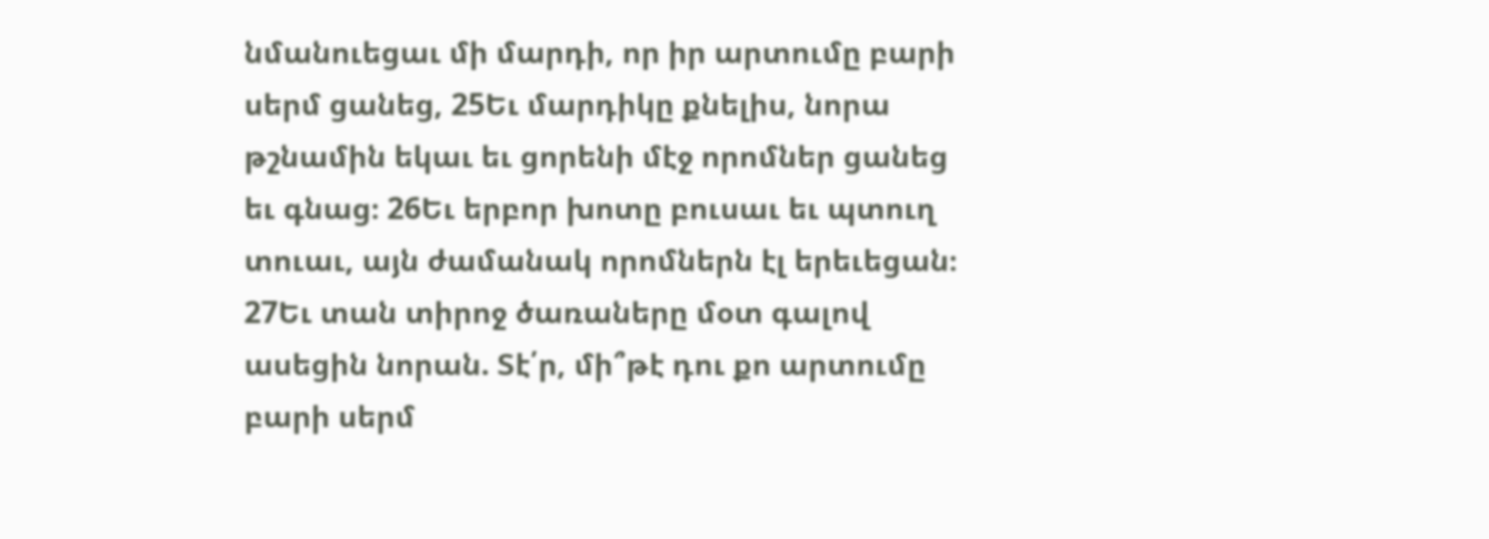նմանուեցաւ մի մարդի, որ իր արտումը բարի սերմ ցանեց, 25Եւ մարդիկը քնելիս, նորա թշնամին եկաւ եւ ցորենի մէջ որոմներ ցանեց եւ գնաց։ 26Եւ երբոր խոտը բուսաւ եւ պտուղ տուաւ, այն ժամանակ որոմներն էլ երեւեցան։ 27Եւ տան տիրոջ ծառաները մօտ գալով ասեցին նորան. Տէ՛ր, մի՞թէ դու քո արտումը բարի սերմ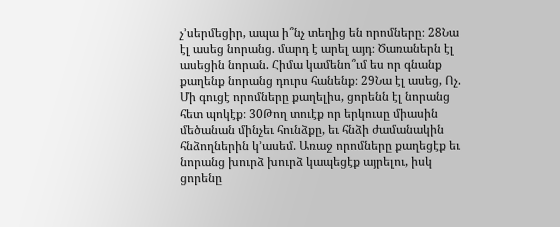չ’սերմեցիր, ապա ի՞նչ տեղից են որոմները։ 28Նա էլ ասեց նորանց. մարդ է արել այդ։ Ծառաներն էլ ասեցին նորան. Հիմա կամենո՞ւմ ես որ գնանք քաղենք նորանց դուրս հանենք։ 29Նա էլ ասեց, Ոչ. Մի գուցէ որոմները քաղելիս, ցորենն էլ նորանց հետ պոկէք։ 30Թող տուէք որ երկուսը միասին մեծանան մինչեւ հունձքը, եւ հնձի ժամանակին հնձողներին կ’ասեմ. Առաջ որոմները քաղեցէք եւ նորանց խուրձ խուրձ կապեցէք այրելու, իսկ ցորենը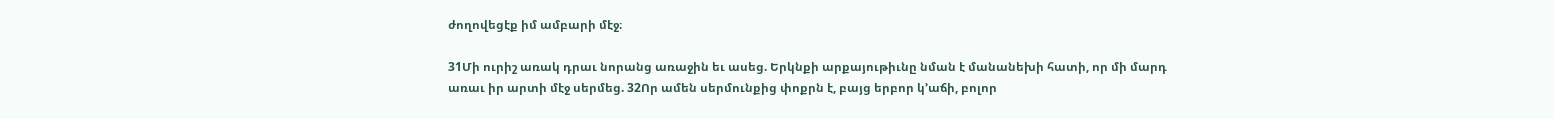ժողովեցէք իմ ամբարի մէջ։

31Մի ուրիշ առակ դրաւ նորանց առաջին եւ ասեց. Երկնքի արքայութիւնը նման է մանանեխի հատի, որ մի մարդ առաւ իր արտի մէջ սերմեց. 32Որ ամեն սերմունքից փոքրն է, բայց երբոր կ’աճի, բոլոր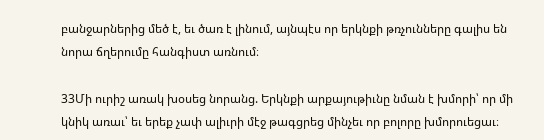բանջարներից մեծ է, եւ ծառ է լինում, այնպէս որ երկնքի թռչունները գալիս են նորա ճղերումը հանգիստ առնում։

33Մի ուրիշ առակ խօսեց նորանց. Երկնքի արքայութիւնը նման է խմորի՝ որ մի կնիկ առաւ՝ եւ երեք չափ ալիւրի մէջ թագցրեց մինչեւ որ բոլորը խմորուեցաւ։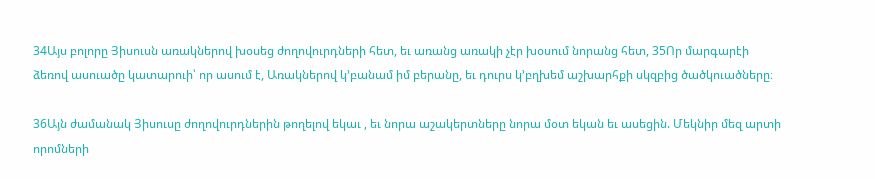34Այս բոլորը Յիսուսն առակներով խօսեց ժողովուրդների հետ, եւ առանց առակի չէր խօսում նորանց հետ, 35Որ մարգարէի ձեռով ասուածը կատարուի՝ որ ասում է, Առակներով կ’բանամ իմ բերանը, եւ դուրս կ’բղխեմ աշխարհքի սկզբից ծածկուածները։

36Այն ժամանակ Յիսուսը ժողովուրդներին թողելով եկաւ , եւ նորա աշակերտները նորա մօտ եկան եւ ասեցին. Մեկնիր մեզ արտի որոմների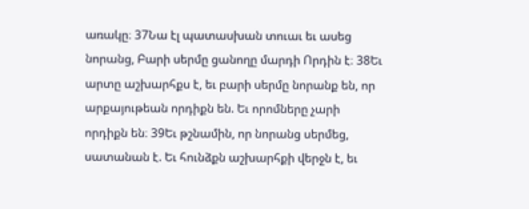առակը։ 37Նա էլ պատասխան տուաւ եւ ասեց նորանց, Բարի սերմը ցանողը մարդի Որդին է։ 38Եւ արտը աշխարհքս է, եւ բարի սերմը նորանք են, որ արքայութեան որդիքն են. Եւ որոմները չարի որդիքն են։ 39Եւ թշնամին, որ նորանց սերմեց, սատանան է. Եւ հունձքն աշխարհքի վերջն է, եւ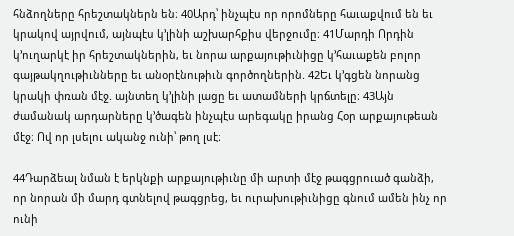հնձողները հրեշտակներն են։ 40Արդ՝ ինչպէս որ որոմները հաւաքվում են եւ կրակով այրվում, այնպէս կ’լինի աշխարհքիս վերջումը։ 41Մարդի Որդին կ’ուղարկէ իր հրեշտակներին, եւ նորա արքայութիւնիցը կ’հաւաքեն բոլոր գայթակղութիւնները եւ անօրէնութիւն գործողներին. 42Եւ կ’գցեն նորանց կրակի փռան մէջ. այնտեղ կ’լինի լացը եւ ատամների կրճտելը։ 43Այն ժամանակ արդարները կ’ծագեն ինչպէս արեգակը իրանց Հօր արքայութեան մէջ։ Ով որ լսելու ականջ ունի՝ թող լսէ։

44Դարձեալ նման է երկնքի արքայութիւնը մի արտի մէջ թագցրուած գանձի, որ նորան մի մարդ գտնելով թագցրեց, եւ ուրախութիւնիցը գնում ամեն ինչ որ ունի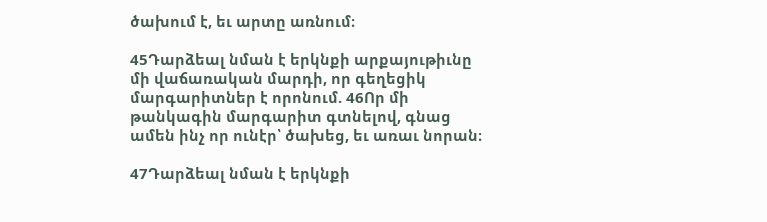ծախում է, եւ արտը առնում։

45Դարձեալ նման է երկնքի արքայութիւնը մի վաճառական մարդի, որ գեղեցիկ մարգարիտներ է որոնում. 46Որ մի թանկագին մարգարիտ գտնելով, գնաց ամեն ինչ որ ունէր՝ ծախեց, եւ առաւ նորան։

47Դարձեալ նման է երկնքի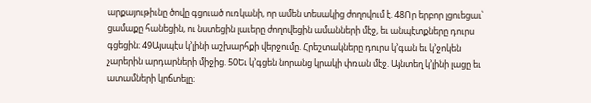արքայութիւնը ծովը գցուած ուռկանի, որ ամեն տեսակից ժողովում է. 48Որ երբոր լցուեցաւ՝ ցամաքը հանեցին, ու նստեցին լաւերը ժողովեցին ամանների մէջ, եւ անպէտքները դուրս գցեցին։ 49Այսպէս կ’լինի աշխարհքի վերջումը. Հրեշտակները դուրս կ’գան եւ կ’ջոկեն չարերին արդարների միջից. 50Եւ կ’գցեն նորանց կրակի փռան մէջ. Այնտեղ կ’լինի լացը եւ ատամների կրճտելը։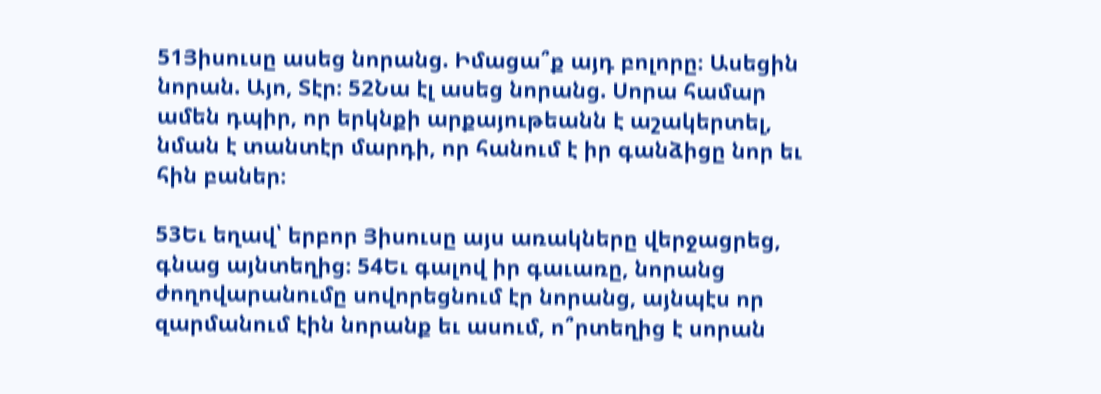51Յիսուսը ասեց նորանց. Իմացա՞ք այդ բոլորը։ Ասեցին նորան. Այո, Տէր։ 52Նա էլ ասեց նորանց. Սորա համար ամեն դպիր, որ երկնքի արքայութեանն է աշակերտել, նման է տանտէր մարդի, որ հանում է իր գանձիցը նոր եւ հին բաներ։

53Եւ եղավ՝ երբոր Յիսուսը այս առակները վերջացրեց, գնաց այնտեղից։ 54Եւ գալով իր գաւառը, նորանց ժողովարանումը սովորեցնում էր նորանց, այնպէս որ զարմանում էին նորանք եւ ասում, ո՞րտեղից է սորան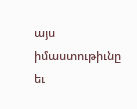այս իմաստութիւնը եւ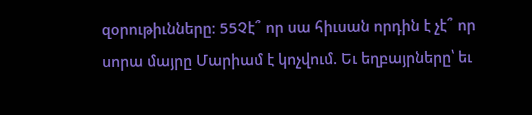զօրութիւնները։ 55Չէ՞ որ սա հիւսան որդին է չէ՞ որ սորա մայրը Մարիամ է կոչվում. Եւ եղբայրները՝ եւ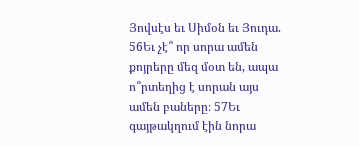Յովսէս եւ Սիմօն եւ Յուդա. 56Եւ չէ՞ որ սորա ամեն քոյրերը մեզ մօտ են, ապա ո՞րտեղից է սորան այս ամեն բաները։ 57Եւ գայթակղում էին նորա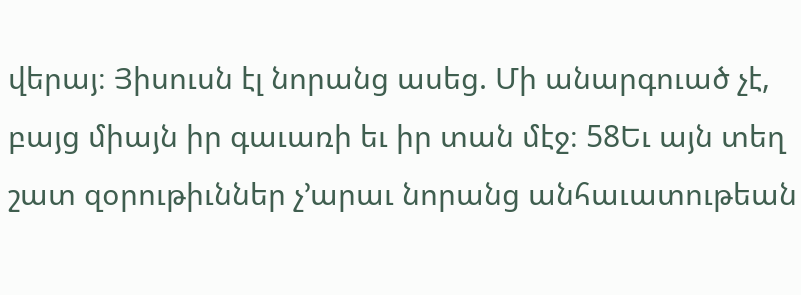վերայ։ Յիսուսն էլ նորանց ասեց. Մի անարգուած չէ, բայց միայն իր գաւառի եւ իր տան մէջ։ 58Եւ այն տեղ շատ զօրութիւններ չ’արաւ նորանց անհաւատութեան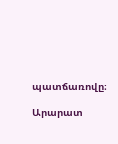պատճառովը։

Արարատ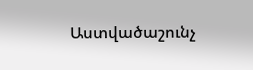Աստվածաշունչ